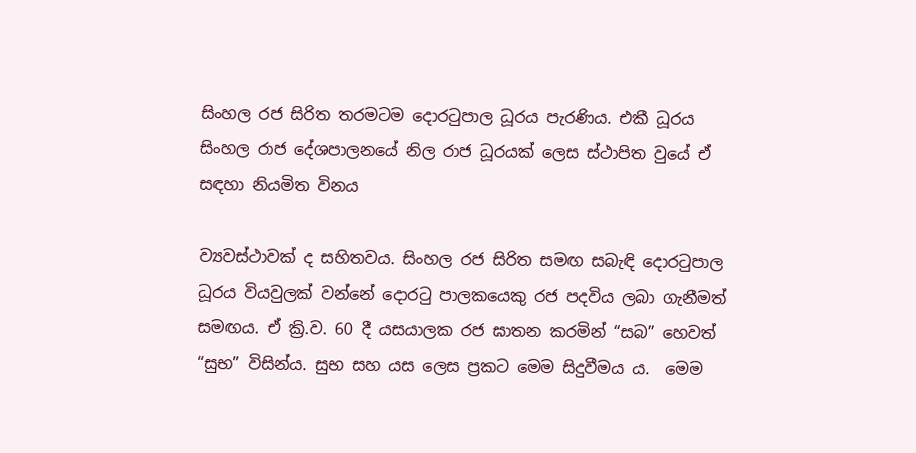සිංහල රජ සිරිත තරමටම දොරටුපාල ධූරය පැරණිය. එකී ධූරය සිංහල රාජ දේශපාලනයේ නිල රාජ ධූරයක් ලෙස ස්ථාපිත වුයේ ඒ සඳහා නියමිත විනය

ව්‍යවස්ථාවක් ද සහිතවය. සිංහල රජ සිරිත සමඟ සබැඳි දොරටුපාල ධූරය වියවුලක් වන්නේ දොරටු පාලකයෙකු රජ පදවිය ලබා ගැනීමත් සමඟය. ඒ ක්‍රි.ව. 60 දී යසයාලක රජ ඝාතන කරමින් “සබ” හෙවත් “සුභ” විසින්ය. සුභ සහ යස ලෙස ප්‍රකට මෙම සිදුවීමය ය.  මෙම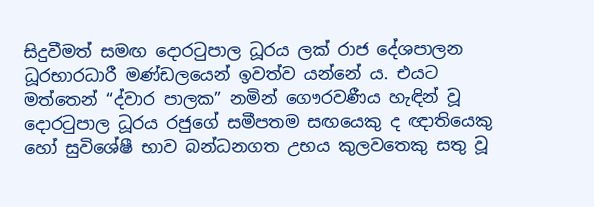සිදුවීමත් සමඟ දොරටුපාල ධූරය ලක් රාජ දේශපාලන ධූරභාරධාරී මණ්ඩලයෙන් ඉවත්ව යන්නේ ය. එයට මත්තෙන් “ද්වාර පාලක” නමින් ගෞරවණීය හැඳින් වූ දොරටුපාල ධූරය රජුගේ සමීපතම සඟයෙකු ද ඥාතියෙකු හෝ සුවිශේෂී භාව බන්ධනගත උභය කුලවතෙකු සතු වූ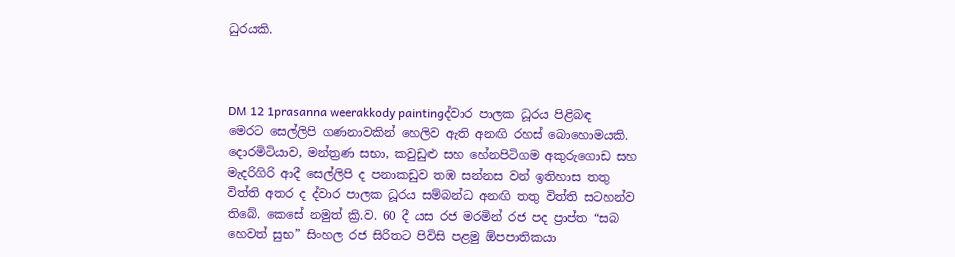ධුරයකි.



DM 12 1prasanna weerakkody paintingද්වාර පාලක ධූරය පිළිබඳ මෙරට සෙල්ලිපි ගණනාවකින් හෙලිව ඇති අනඟි රහස් බොහොමයකි. දොරමිටියාව, මන්ත්‍රණ සභා, කවුඩුළු සහ හේනපිටිගම අකුරුගොඩ සහ මැදරිගිරි ආදී සෙල්ලිපි ද පනාකඩුව තඹ සන්නස වන් ඉතිහාස තතු විත්ති අතර ද ද්වාර පාලක ධූරය සම්බන්ධ අනඟි තතු විත්ති සටහන්ව තිබේ. කෙසේ නමුත් ක්‍රි.ව. 60 දී යස රජ මරමින් රජ පද ප්‍රාප්ත “සබ හෙවත් සුභ” සිංහල රජ සිරිතට පිවිසි පළමු ඕපපාතිකයා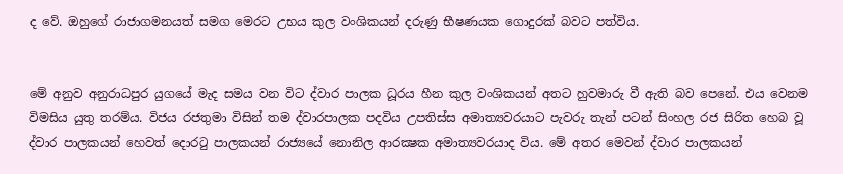ද වේ. ඔහුගේ රාජාගමනයත් සමග මෙරට උභය කුල වංශිකයන් දරුණු භීෂණයක ගොදුරක් බවට පත්විය.


මේ අනුව අනුරාධපුර යුගයේ මැද සමය වන විට ද්වාර පාලක ධූරය හීන කුල වංශිකයන් අතට හුවමාරු වී ඇති බව පෙනේ. එය වෙනම විමසිය යුතු තරම්ය. විජය රජතුමා විසින් තම ද්වාරපාලක පදවිය උපතිස්ස අමාත්‍යවරයාට පැවරු තැන් පටන් සිංහල රජ සිරිත හෙබ වූ ද්වාර පාලකයන් හෙවත් දොරටු පාලකයන් රාජ්‍යයේ නොනිල ආරක්‍ෂක අමාත්‍යවරයාද විය. මේ අතර මෙවන් ද්වාර පාලකයන්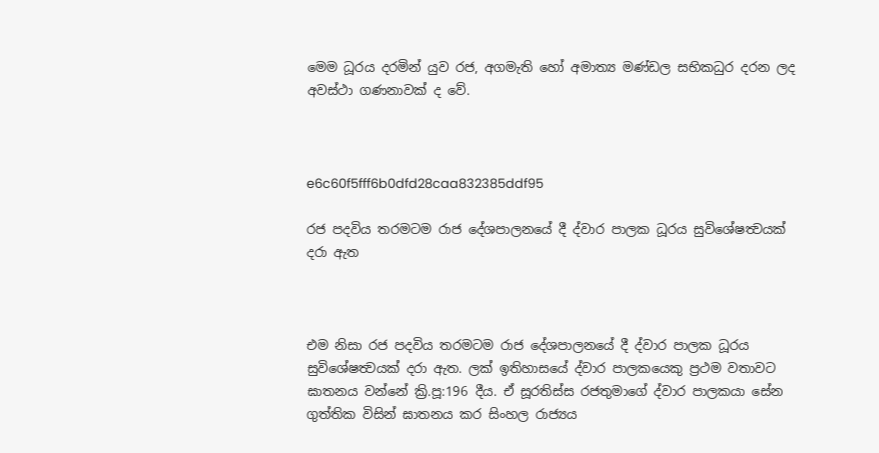මෙම ධූරය දරමින් යුව රජ, අගමැති හෝ අමාත්‍ය මණ්ඩල සභිකධුර දරන ලද අවස්ථා ගණනාවක් ද වේ.



e6c60f5fff6b0dfd28caa832385ddf95

රජ පදවිය තරමටම රාජ දේශපාලනයේ දී ද්වාර පාලක ධූරය සුවිශේෂත්‍වයක් දරා ඇත



එම නිසා රජ පදවිය තරමටම රාජ දේශපාලනයේ දී ද්වාර පාලක ධූරය සුවිශේෂත්‍වයක් දරා ඇත. ලක් ඉතිහාසයේ ද්වාර පාලකයෙකු ප්‍රථම වතාවට ඝාතනය වන්නේ ක්‍රි.පූ:196 දීය. ඒ සූරතිස්ස රජතුමාගේ ද්වාර පාලකයා සේන ගුත්තික විසින් ඝාතනය කර සිංහල රාජ්‍යය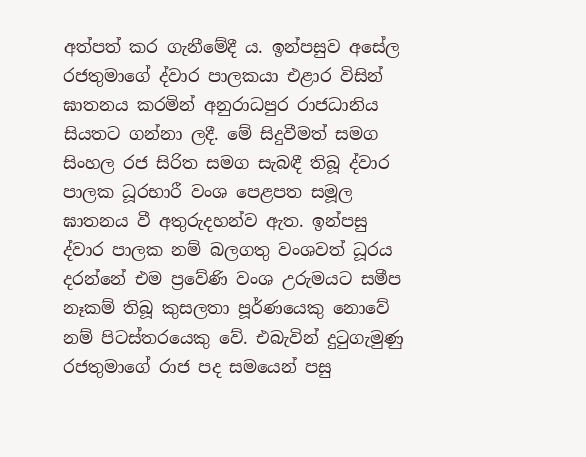අත්පත් කර ගැනීමේදී ය. ඉන්පසුව අසේල රජතුමාගේ ද්වාර පාලකයා එළාර විසින් ඝාතනය කරමින් අනුරාධපුර රාජධානිය සියතට ගන්නා ලදී. මේ සිදුවීමත් සමග සිංහල රජ සිරිත සමග සැබඳී තිබූ ද්වාර පාලක ධූරභාරී වංශ පෙළපත සමූල ඝාතනය වී අතුරුදහන්ව ඇත. ඉන්පසු ද්වාර පාලක නම් බලගතු වංශවත් ධූරය දරන්නේ එම ප්‍රවේණි වංශ උරුමයට සමීප නෑකම් තිබූ කුසලතා පූර්ණයෙකු නොවේ නම් පිටස්තරයෙකු වේ. එබැවින් දුටුගැමුණු රජතුමාගේ රාජ පද සමයෙන් පසු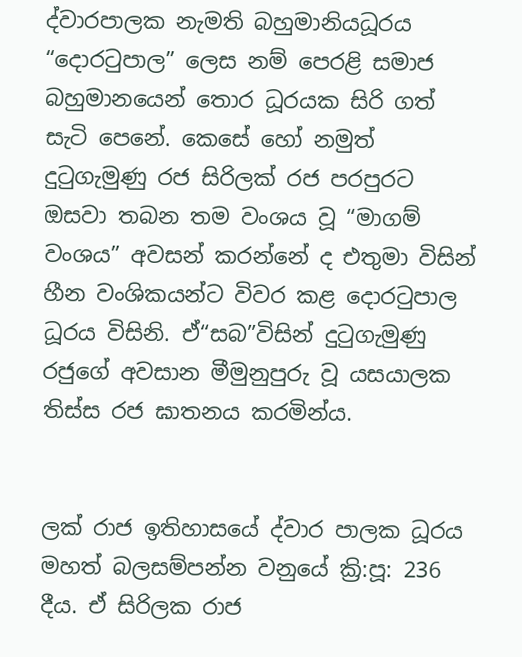ද්වාරපාලක නැමති බහුමානියධූරය “දොරටුපාල” ලෙස නම් පෙරළි සමාජ බහුමානයෙන් තොර ධූරයක සිරි ගත් සැටි පෙනේ. කෙසේ හෝ නමුත් දුටුගැමුණු රජ සිරිලක් රජ පරපුරට ඔසවා තබන තම වංශය වූ “මාගම් වංශය” අවසන් කරන්නේ ද එතුමා විසින්  හීන වංශිකයන්ට විවර කළ දොරටුපාල ධූරය විසිනි. ඒ“සබ”විසින් දුටුගැමුණු රජුගේ අවසාන මීමුනුපුරු වූ යසයාලක තිස්ස රජ ඝාතනය කරමින්ය.


ලක් රාජ ඉතිහාසයේ ද්වාර පාලක ධූරය මහත් බලසම්පන්න වනුයේ ක්‍රි:පූ: 236 දීය. ඒ සිරිලක රාජ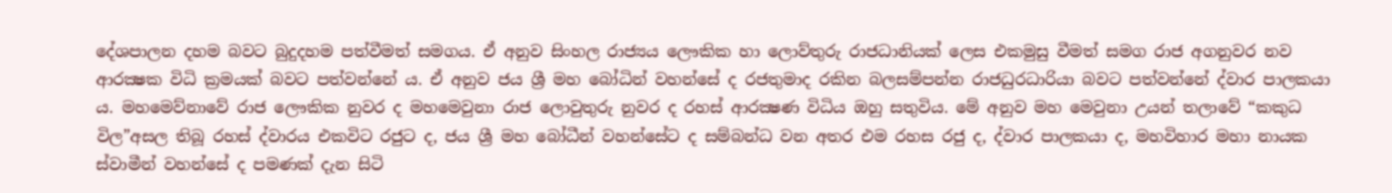දේශපාලන දහම බවට බුදුදහම පත්වීමත් සමගය. ඒ අනුව සිංහල රාජ්‍යය ලෞකික හා ලොව්තුරු රාජධානියක් ලෙස එකමුසු වීමත් සමග රාජ අගනුවර නව ආරක්‍ෂක විධි ක්‍රමයක් බවට පත්වන්නේ ය. ඒ අනුව ජය ශ්‍රී මහ බෝධින් වහන්සේ ද රජතුමාද රකින බලසම්පන්න රාජධුරධාරියා බවට පත්වන්නේ ද්වාර පාලකයා ය. මහමෙව්නාවේ රාජ ලෞකික නුවර ද මහමෙවුනා රාජ ලොවුතුරු නුවර ද රහස් ආරක්‍ෂණ විධිය ඔහු සතුවිය. මේ අනුව මහ මෙවුනා උයන් තලාවේ “කකුධ විල”අසල තිබූ රහස් ද්වාරය එකවිට රජුට ද, ජය ශ්‍රී මහ බෝධීන් වහන්සේට ද සම්බන්ධ වන අතර එම රහස රජු ද, ද්වාර පාලකයා ද, මහවිහාර මහා නායක ස්වාමීන් වහන්සේ ද පමණක් දැන සිටි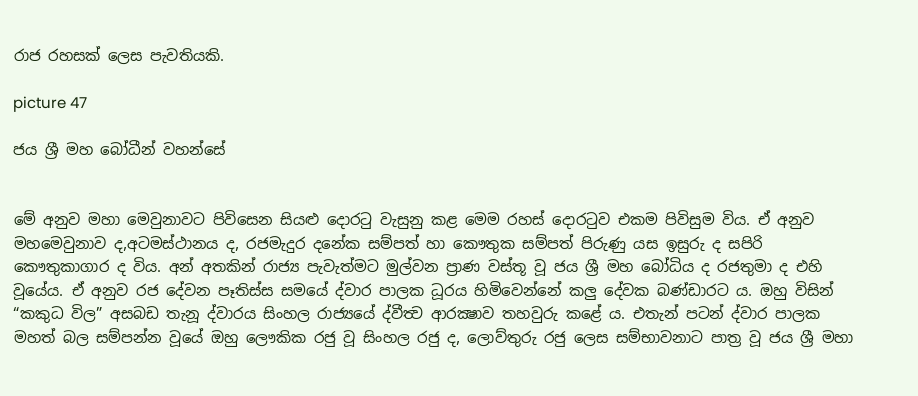රාජ රහසක් ලෙස පැවතියකි.

picture 47

ජය ශ්‍රී මහ බෝධීන් වහන්සේ


මේ අනුව මහා මෙවුනාවට පිවිසෙන සියළු දොරටු වැසුනු කළ මෙම රහස් දොරටුව එකම පිවිසුම විය. ඒ අනුව මහමෙවුනාව ද,අටමස්ථානය ද, රජමැදුර දනේක සම්පත් හා කෞතුක සම්පත් පිරුණු යස ඉසුරු ද සපිරි කෞතුකාගාර ද විය. අන් අතකින් රාජ්‍ය පැවැත්මට මුල්වන ප්‍රාණ වස්තූ වූ ජය ශ්‍රී මහ බෝධිය ද රජතුමා ද එහි වූයේය. ඒ අනුව රජ දේවන පෑතිස්ස සමයේ ද්වාර පාලක ධූරය හිමිවෙන්නේ කලු දේවක බණ්ඩාරට ය. ඔහු විසින් “කකුධ විල” අසබඩ තැනූ ද්වාරය සිංහල රාජ්‍යයේ ද්වීත්‍ව ආරක්‍ෂාව තහවුරු කළේ ය. එතැන් පටන් ද්වාර පාලක මහත් බල සම්පන්න වූයේ ඔහු ලෞකික රජු වූ සිංහල රජු ද, ලොව්තුරු රජු ලෙස සම්භාවනාට පාත්‍ර වූ ජය ශ්‍රී මහා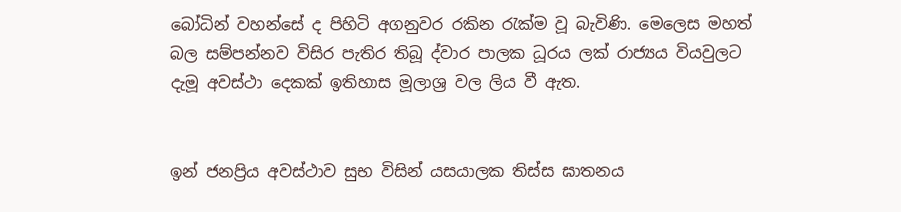බෝධින් වහන්සේ ද පිහිටි අගනුවර රකින රැක්ම වූ බැවිණි. මෙලෙස මහත් බල සම්පන්නව විසිර පැතිර තිබූ ද්වාර පාලක ධූරය ලක් රාජ්‍යය වියවුලට දැමූ අවස්ථා දෙකක් ඉතිහාස මූලාශ්‍ර වල ලිය වී ඇත.


ඉන් ජනප්‍රිය අවස්ථාව සුභ විසින් යසයාලක තිස්ස ඝාතනය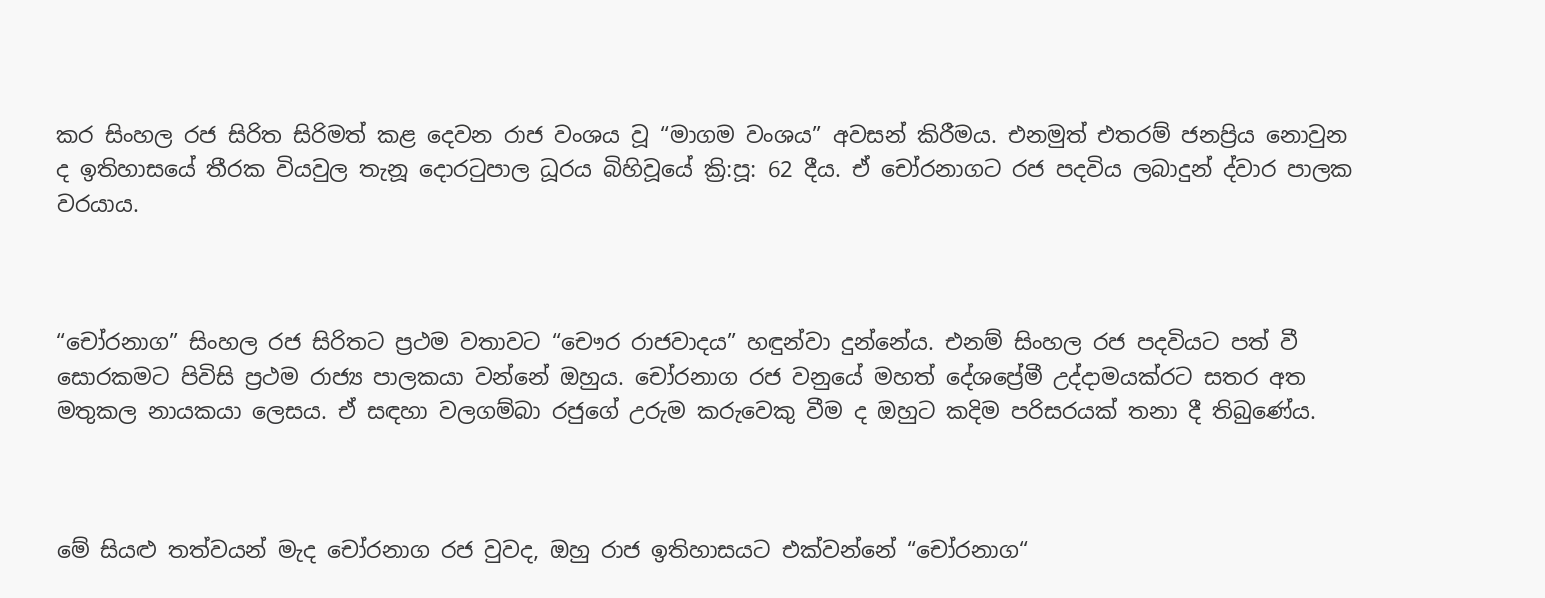කර සිංහල රජ සිරිත සිරිමත් කළ දෙවන රාජ වංශය වූ “මාගම වංශය” අවසන් කිරීමය. එනමුත් එතරම් ජනප්‍රිය නොවුන ද ඉතිහාසයේ තීරක වියවුල තැනූ දොරටුපාල ධූරය බිහිවූයේ ක්‍රි:පූ: 62 දීය. ඒ චෝරනාගට රජ පදවිය ලබාදුන් ද්වාර පාලක වරයාය.



“චෝරනාග” සිංහල රජ සිරිතට ප්‍රථම වතාවට “චෞර රාජවාදය” හඳුන්වා දුන්නේය. එනම් සිංහල රජ පදවියට පත් වී සොරකමට පිවිසි ප්‍රථම රාජ්‍ය පාලකයා වන්නේ ඔහුය. චෝරනාග රජ වනුයේ මහත් දේශප්‍රේමී උද්දාමයක්රට සතර අත මතුකල නායකයා ලෙසය. ඒ සඳහා වලගම්බා රජුගේ උරුම කරුවෙකු වීම ද ඔහුට කදිම පරිසරයක් තනා දී තිබුණේය.



මේ සියළු තත්වයන් මැද චෝරනාග රජ වුවද, ඔහු රාජ ඉතිහාසයට එක්වන්නේ “චෝරනාග“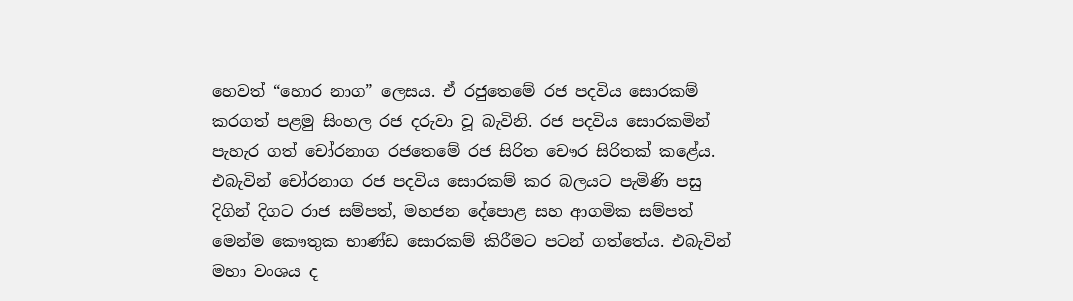හෙවත් “හොර නාග” ලෙසය. ඒ රජුතෙමේ රජ පදවිය සොරකම් කරගත් පළමු සිංහල රජ දරුවා වූ බැවිනි. රජ පදවිය සොරකමින් පැහැර ගත් චෝරනාග රජතෙමේ රජ සිරිත චෞර සිරිතක් කළේය. එබැවින් චෝරනාග රජ පදවිය සොරකම් කර බලයට පැමිණි පසු දිගින් දිගට රාජ සම්පත්, මහජන දේපොළ සහ ආගමික සම්පත් මෙන්ම කෞතුක භාණ්ඩ සොරකම් කිරීමට පටන් ගත්තේය. එබැවින් මහා වංශය ද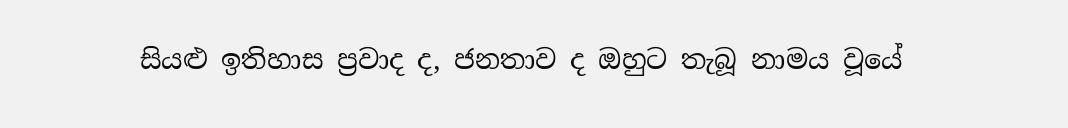සියළු ඉතිහාස ප්‍රවාද ද, ජනතාව ද ඔහුට තැබූ නාමය වූයේ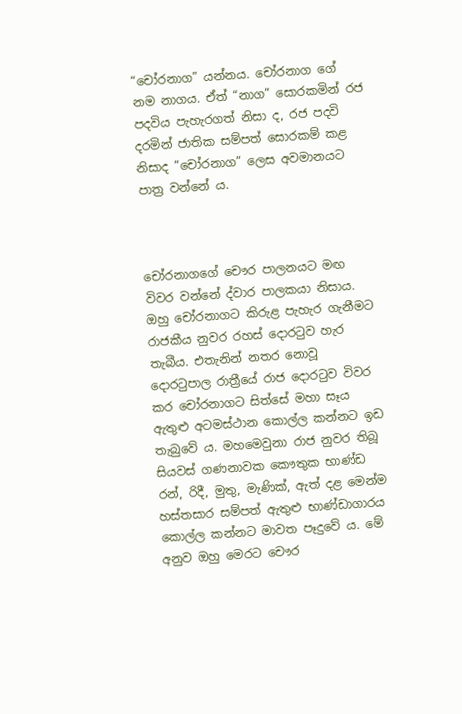“චෝරනාග” යන්නය. චෝරනාග ගේ නම නාගය. ඒත් “නාග” සොරකමින් රජ පදවිය පැහැරගත් නිසා ද, රජ පදවි දරමින් ජාතික සම්පත් සොරකම් කළ නිසාද “චෝරනාග” ලෙස අවමානයට පාත්‍ර වන්නේ ය.



චෝරනාගගේ චෞර පාලනයට මඟ විවර වන්නේ ද්වාර පාලකයා නිසාය. ඔහු චෝරනාගට කිරුළ පැහැර ගැනීමට රාජකීය නුවර රහස් දොරටුව හැර තැබීය. එතැනින් නතර නොවූ දොරටුපාල රාත්‍රීයේ රාජ දොරටුව විවර කර චෝරනාගට සිත්සේ මහා සෑය ඇතුළු අටමස්ථාන කොල්ල කන්නට ඉඩ තැබුවේ ය. මහමෙවුනා රාජ නුවර තිබූ සියවස් ගණනාවක කෞතුක භාණ්ඩ රන්, රිදී, මුතු, මැණික්, ඇත් දළ මෙන්ම හස්තසාර සම්පත් ඇතුළු භාණ්ඩාගාරය කොල්ල කන්නට මාවත පෑදුවේ ය. මේ අනුව ඔහු මෙරට චෞර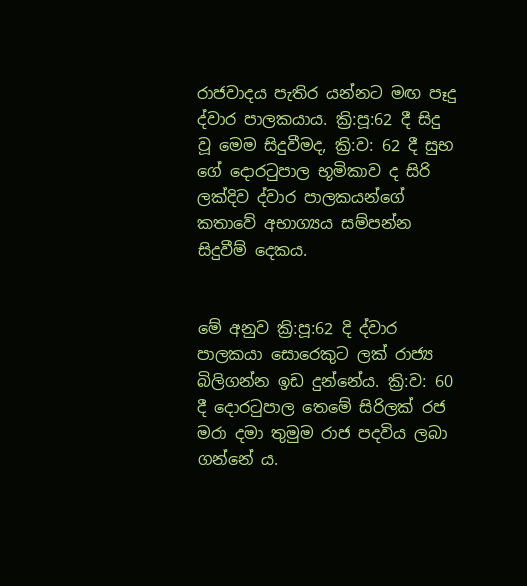රාජවාදය පැතිර යන්නට මඟ පෑදු ද්වාර පාලකයාය. ක්‍රි:පූ:62 දී සිදු වූ මෙම සිදුවීමද, ක්‍රි:ව: 62 දී සුභ ගේ දොරටුපාල භූමිකාව ද සිරි ලක්දිව ද්වාර පාලකයන්ගේ කතාවේ අභාග්‍යය සම්පන්න සිදුවීම් දෙකය.


මේ අනුව ක්‍රි:පූ:62 දි ද්වාර පාලකයා සොරෙකුට ලක් රාජ්‍ය බිලිගන්න ඉඩ දුන්නේය. ක්‍රි:ව: 60 දී දොරටුපාල තෙමේ සිරිලක් රජ මරා දමා තුමුම රාජ පදවිය ලබා ගන්නේ ය.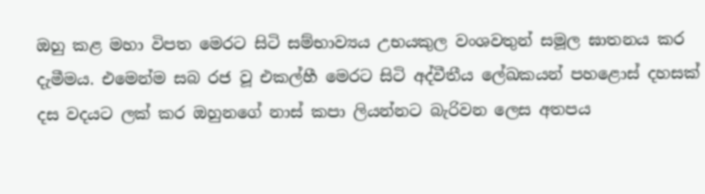ඔහු කළ මහා විපත මෙරට සිටි සම්භාව්‍යය උභයකුල වංශවතුන් සමූල ඝාතනය කර දැමීමය. එමෙන්ම සබ රජ වූ එකල්හී මෙරට සිටි අද්වීතීය ලේඛකයන් පහළොස් දහසක් දස වදයට ලක් කර ඔහුනගේ නාස් කපා ලියන්නට බැරිවන ලෙස අතපය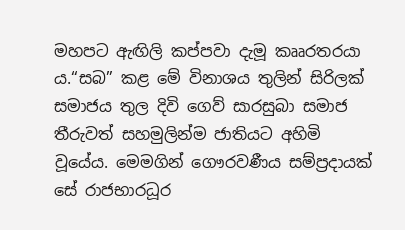මහපට ඇඟිලි කප්පවා දැමූ කෲරතරයා ය.“සබ” කළ මේ විනාශය තුලින් සිරිලක් සමාජය තුල දිවි ගෙව් සාරසුබා සමාජ තීරුවත් සහමුලින්ම ජාතියට අහිමි වූයේය. මෙමගින් ගෞරවණීය සම්ප්‍රදායක් සේ රාජභාරධූර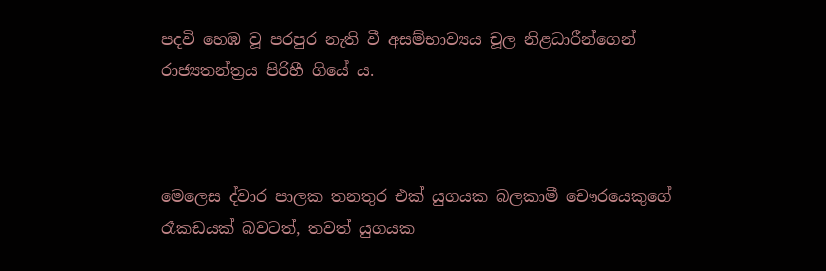පදවි හෙඹ වූ පරපුර නැති වී අසම්භාව්‍යය චූල නිළධාරීන්ගෙන් රාජ්‍යතන්ත්‍රය පිරිහී ගියේ ය.



මෙලෙස ද්වාර පාලක තනතුර එක් යුගයක බලකාමී චෞරයෙකුගේ රෑකඩයක් බවටත්, තවත් යුගයක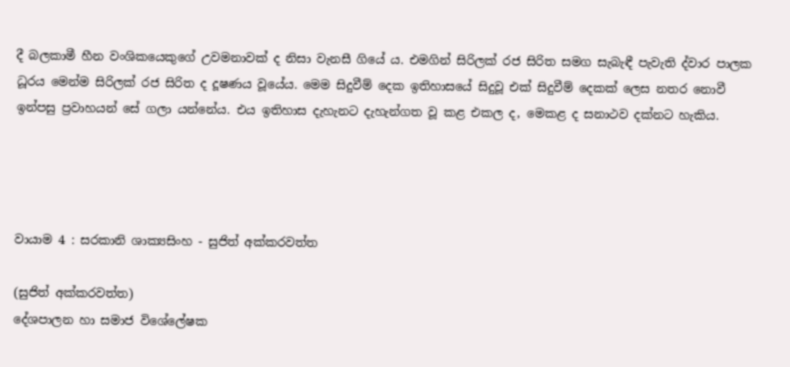දී බලකාමී හීන වංශිකයෙකුගේ උවමනාවක් ද නිසා වැනසී ගියේ ය. එමගින් සිරිලක් රජ සිරිත සමග සැබැඳී පැවැති ද්වාර පාලක ධූරය මෙන්ම සිරිලක් රජ සිරිත ද දූෂණය වූයේය. මෙම සිදුවීම් දෙක ඉතිහාසයේ සිදුවූ එක් සිදුවීම් දෙකක් ලෙස නතර නොවී ඉන්පසු ප්‍රවාහයන් සේ ගලා යන්නේය. එය ඉතිහාස දැහැනට දැහැන්ගත වූ කළ එකල ද, මෙකළ ද සනාථව දක්නට හැකිය.




වායාම 4 : සරකානි ශාක්‍යසිංහ - සුජිත් අක්කරවත්ත

(සුජිත් අක්කරවත්ත)
දේශපාලන හා සමාජ විශේලේෂක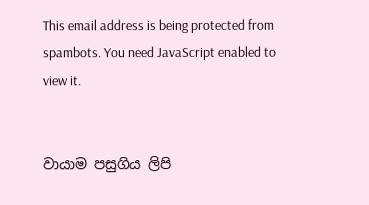This email address is being protected from spambots. You need JavaScript enabled to view it.


වායාම පසුගිය ලිපි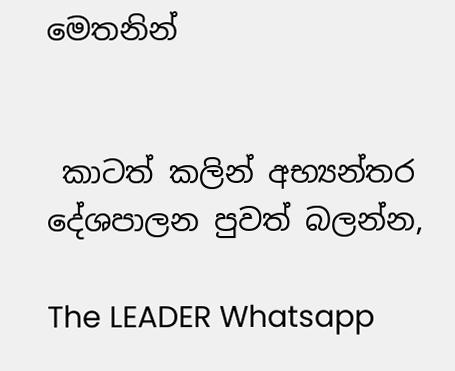මෙතනින්


 කාටත් කලින් අභ්‍යන්තර දේශපාලන පුවත් බලන්න,

The LEADER Whatsapp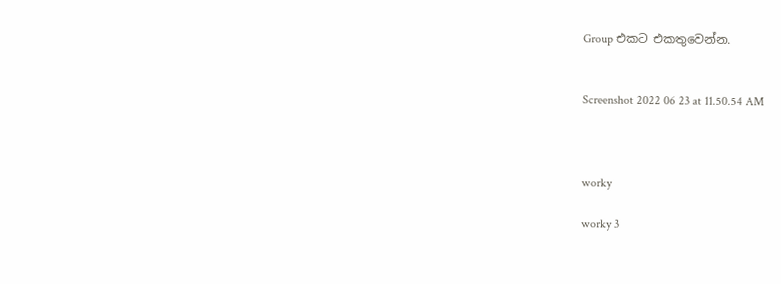Group එකට එකතුවෙන්න.


Screenshot 2022 06 23 at 11.50.54 AM



worky

worky 3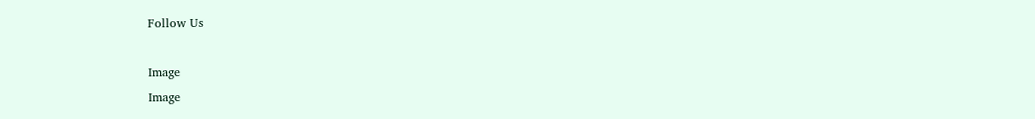Follow Us

Image
Image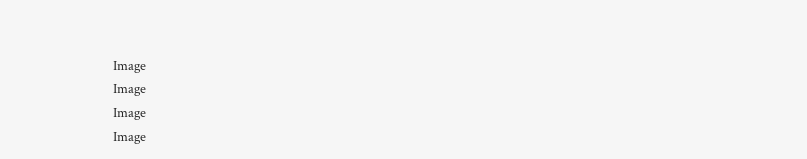Image
Image
Image
Image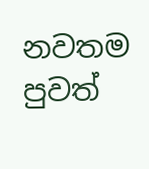නවතම පුවත්